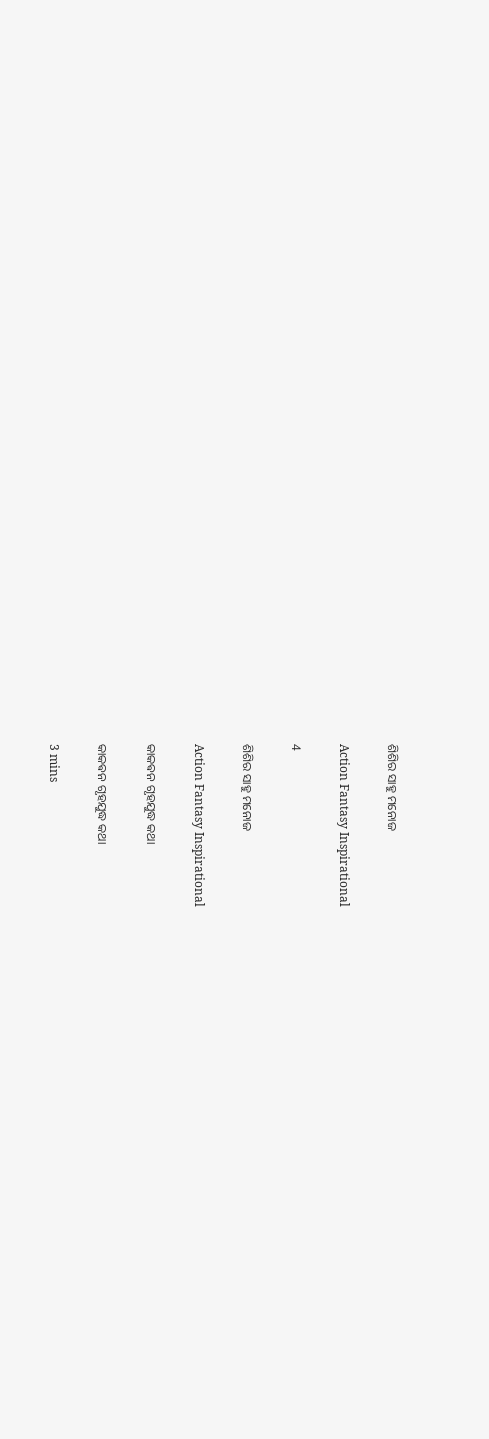ଶିଶିର ସାହୁ ମନୋଜ

Action Fantasy Inspirational

4

ଶିଶିର ସାହୁ ମନୋଜ

Action Fantasy Inspirational

କାକଵନ ଗୃହଯୁଦ୍ଧ କଥା

କାକଵନ ଗୃହଯୁଦ୍ଧ କଥା

3 mins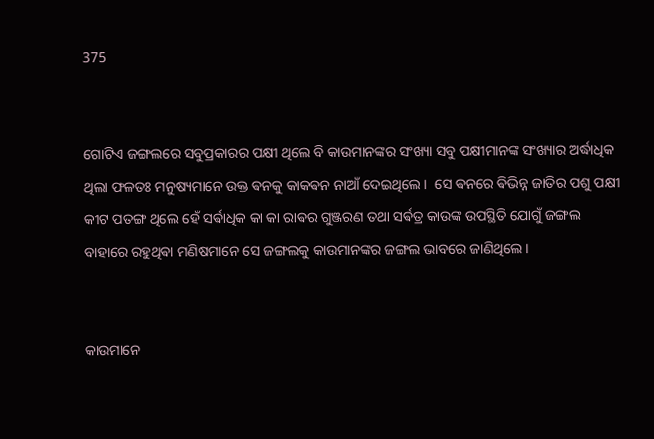375


ଗୋଟିଏ ଜଙ୍ଗଲରେ ସବୁପ୍ରକାରର ପକ୍ଷୀ ଥିଲେ ବି କାଉମାନଙ୍କର ସଂଖ୍ୟା ସବୁ ପକ୍ଷୀମାନଙ୍କ ସଂଖ୍ୟାର ଅର୍ଦ୍ଧାଧିକ ଥିଲା ଫଳତଃ ମନୁଷ୍ୟମାନେ ଉକ୍ତ ଵନକୁ କାକଵନ ନାଆଁ ଦେଇଥିଲେ ।  ସେ ଵନରେ ଵିଭିନ୍ନ ଜାତିର ପଶୁ ପକ୍ଷୀ କୀଟ ପତଙ୍ଗ ଥିଲେ ହେଁ ସର୍ଵାଧିକ କା କା ରାଵର ଗୁଞ୍ଜରଣ ତଥା ସର୍ଵତ୍ର କାଉଙ୍କ ଉପସ୍ଥିତି ଯୋଗୁଁ ଜଙ୍ଗଲ ବାହାରେ ରହୁଥିଵା ମଣିଷମାନେ ସେ ଜଙ୍ଗଲକୁ କାଉମାନଙ୍କର ଜଙ୍ଗଲ ଭାବରେ ଜାଣିଥିଲେ ।


କାଉମାନେ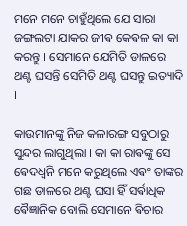ମନେ ମନେ ଚାହୁଁଥିଲେ ଯେ ସାରା ଜଙ୍ଗଲଟା ଯାକର ଜୀଵ କେଵଳ କା କା କରନ୍ତୁ । ସେମାନେ ଯେମିତି ଡାଳରେ ଥଣ୍ଟ ଘସନ୍ତି ସେମିତି ଥଣ୍ଟ ଘସନ୍ତୁ ଇତ୍ୟାଦି ।

କାଉମାନଙ୍କୁ ନିଜ କଳାରଙ୍ଗ ସବୁଠାରୁ ସୁନ୍ଦର ଲାଗୁଥିଲା । କା କା ରାଵଙ୍କୁ ସେ ଵେଦଧ୍ଵନି ମନେ କରୁଥିଲେ ଏଵଂ ତାଙ୍କର ଗଛ ଡାଳରେ ଥଣ୍ଟ ଘସା ହିଁ ସର୍ଵାଧିକ ଵୈଜ୍ଞାନିକ ବୋଲି ସେମାନେ ଵିଚାର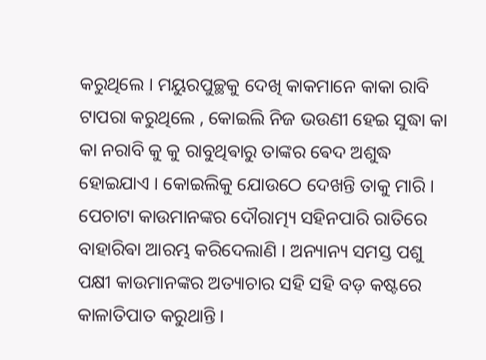କରୁଥିଲେ । ମୟୁରପୁଚ୍ଛକୁ ଦେଖି କାକମାନେ କାକା ରାବି ଟାପରା କରୁଥିଲେ , କୋଇଲି ନିଜ ଭଉଣୀ ହେଇ ସୁଦ୍ଧା କା କା ନରାବି କୁ କୁ ରାବୁଥିଵାରୁ ତାଙ୍କର ଵେଦ ଅଶୁଦ୍ଧ ହୋଇଯାଏ । କୋଇଲିକୁ ଯୋଉଠେ ଦେଖନ୍ତି ତାକୁ ମାରି । ପେଚାଟା କାଉମାନଙ୍କର ଦୌରାତ୍ମ୍ୟ ସହିନପାରି ରାତିରେ ବାହାରିଵା ଆରମ୍ଭ କରିଦେଲାଣି ।‌ ଅନ୍ୟାନ୍ୟ ସମସ୍ତ ପଶୁ ପକ୍ଷୀ କାଉମାନଙ୍କର ଅତ୍ୟାଚାର ସହି ସହି ବଡ଼ କଷ୍ଟରେ କାଳାତିପାତ କରୁଥାନ୍ତି ।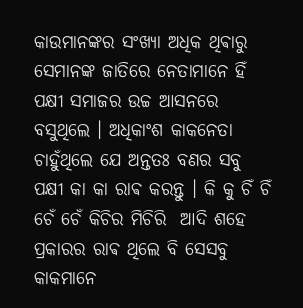କାଉମାନଙ୍କର ସଂଖ୍ୟା ଅଧିକ ଥିଵାରୁ ସେମାନଙ୍କ ଜାତିରେ ନେତାମାନେ ହିଁ ପକ୍ଷୀ ସମାଜର ଉଚ୍ଚ ଆସନରେ ବସୁଥିଲେ । ଅଧିକାଂଶ କାକନେତା ଚାହୁଁଥିଲେ ଯେ ଅନ୍ତତଃ ବଣର ସବୁ ପକ୍ଷୀ କା କା ରାଵ କରନ୍ତୁ । କି କୁ ଚିଁ ଚିଁ ଚେଁ ଚେଁ କିଚିର ମିଚିରି  ଆଦି ଶହେ ପ୍ରକାରର ରାଵ ଥିଲେ ବି ସେସବୁ କାକମାନେ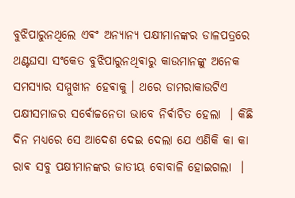ବୁଝିପାରୁନଥିଲେ ଏଵଂ ଅନ୍ୟାନ୍ୟ ପକ୍ଷୀମାନଙ୍କର ଡାଳପତ୍ରରେ ଥଣ୍ଟଘସା ସଂକେତ ବୁଝିପାରୁନଥିଵାରୁ କାଉମାନଙ୍କୁ ଅନେକ ସମସ୍ୟାର ସମ୍ମୁଖୀନ ହେଵାକୁ । ଥରେ ଡାମରାକାଉଟିଏ ପକ୍ଷୀସମାଜର ସର୍ଵୋଚ୍ଚନେତା ଭାବେ ନିର୍ଵାଚିତ ହେଲା ‌ । କିଛି ଦିନ ମଧ୍ୟରେ ସେ ଆଦେଶ ଦେଇ ଦେଲା ଯେ ଏଣିକି କା କା ରାଵ ସବୁ ପକ୍ଷୀମାନଙ୍କର ଜାତୀୟ ବୋବାଳି ହୋଇଗଲା ‌ ।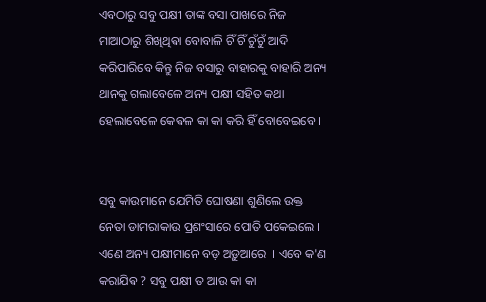ଏବଠାରୁ ସବୁ ପକ୍ଷୀ ତାଙ୍କ ବସା ପାଖରେ ନିଜ ମାଆଠାରୁ ଶିଖିଥିଵା ବୋବାଳି ଚିଁ ଚିଁ ଚୁଁଚୁଁ ଆଦି କରିପାରିବେ କିନ୍ତୁ ନିଜ ବସାରୁ ବାହାରକୁ ବାହାରି ଅନ୍ୟ ଥାନକୁ ଗଲାବେଳେ ଅନ୍ୟ ପକ୍ଷୀ ସହିତ କଥା ହେଲାବେଳେ କେଵଳ କା କା କରି ହିଁ ବୋବେଇବେ ।


ସବୁ କାଉମାନେ ଯେମିତି ଘୋଷଣା ଶୁଣିଲେ ଉକ୍ତ ନେତା ଡାମରାକାଉ ପ୍ରଶଂସାରେ ପୋତି ପକେଇଲେ । ଏଣେ ଅନ୍ୟ ପକ୍ଷୀମାନେ ବଡ଼ ଅଡ଼ୁଆରେ  । ଏବେ କ'ଣ କରାଯିଵ ? ସବୁ ପକ୍ଷୀ ତ ଆଉ କା କା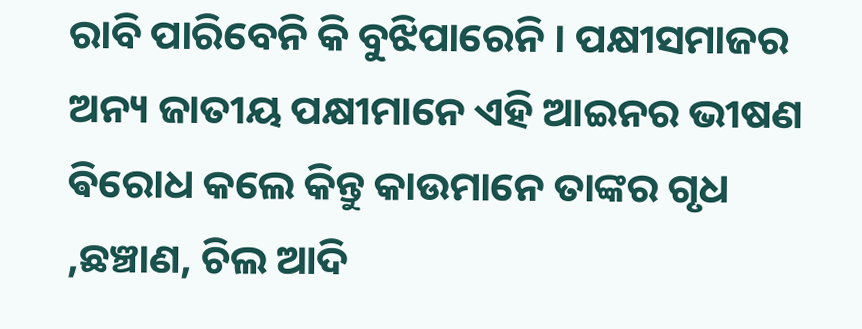ରାବି ପାରିବେନି କି ବୁଝିପାରେନି । ପକ୍ଷୀସମାଜର ଅନ୍ୟ ଜାତୀୟ ପକ୍ଷୀମାନେ ଏହି ଆଇନର ଭୀଷଣ ଵିରୋଧ କଲେ କିନ୍ତୁ କାଉମାନେ ତାଙ୍କର ଗୃଧ ,ଛଞ୍ଚାଣ, ଚିଲ ଆଦି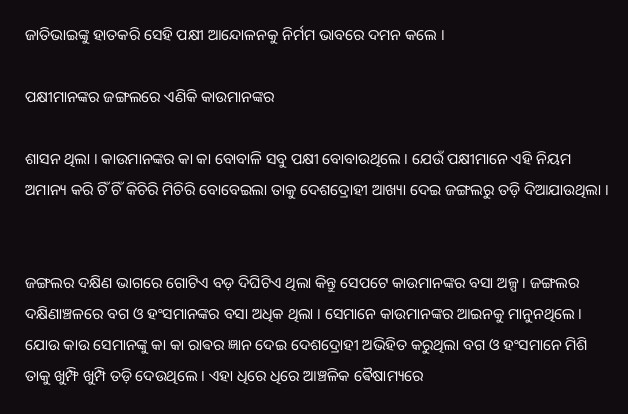ଜାତିଭାଇଙ୍କୁ ହାତକରି ସେହି ପକ୍ଷୀ ଆନ୍ଦୋଳନକୁ ନିର୍ମମ ଭାବରେ ଦମନ କଲେ ।

ପକ୍ଷୀମାନଙ୍କର ଜଙ୍ଗଲରେ ଏଣିକି କାଉମାନଙ୍କର

ଶାସନ ଥିଲା । କାଉମାନଙ୍କର କା କା ବୋବାଳି ସବୁ ପକ୍ଷୀ ବୋବାଉଥିଲେ । ଯେଉଁ ପକ୍ଷୀମାନେ ଏହି ନିୟମ ଅମାନ୍ୟ କରି ଚିଁ ଚିଁ କିଚିରି ମିଚିରି ବୋବେଇଲା ତାକୁ ଦେଶଦ୍ରୋହୀ ଆଖ୍ୟା ଦେଇ ଜଙ୍ଗଲରୁ ତଡ଼ି ଦିଆଯାଉଥିଲା ।


ଜଙ୍ଗଲର ଦକ୍ଷିଣ ଭାଗରେ ଗୋଟିଏ ବଡ଼ ଦିଘିଟିଏ ଥିଲା କିନ୍ତୁ ସେପଟେ କାଉମାନଙ୍କର ବସା ଅଳ୍ପ । ଜଙ୍ଗଲର ଦକ୍ଷିଣାଞ୍ଚଳରେ ବଗ ଓ ହଂସମାନଙ୍କର ବସା ଅଧିକ ଥିଲା । ସେମାନେ କାଉମାନଙ୍କର ଆଇନକୁ ମାନୁନଥିଲେ । ଯୋଉ କାଉ ସେମାନଙ୍କୁ କା କା ରାଵର ଜ୍ଞାନ ଦେଇ ଦେଶଦ୍ରୋହୀ ଅଭିହିତ କରୁଥିଲା ବଗ ଓ ହଂସମାନେ ମିଶି ତାକୁ ଖୁମ୍ଫି ଖୁମ୍ପି ତଡ଼ି ଦେଉଥିଲେ । ଏହା ଧିରେ ଧିରେ ଆଞ୍ଚଳିକ ଵୈଷାମ୍ୟରେ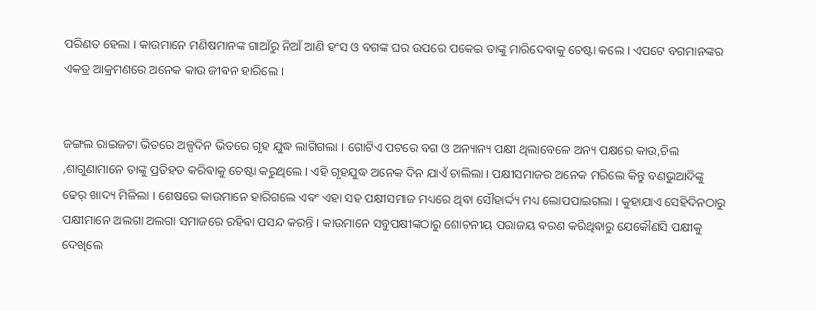ପରିଣତ ହେଲା । କାଉମାନେ ମଣିଷମାନଙ୍କ ଗାଆଁରୁ ନିଆଁ ଆଣି ହଂସ ଓ ବଗଙ୍କ ଘର ଉପରେ ପକେଇ ତାଙ୍କୁ ମାରିଦେଵାକୁ ଚେଷ୍ଟା କଲେ । ଏପଟେ ବଗମାନଙ୍କର ଏକତ୍ର ଆକ୍ରମଣରେ ଅନେକ କାଉ ଜୀଵନ ହାରିଲେ ।


ଜଙ୍ଗଲ ରାଇଜଟା ଭିତରେ ଅଳ୍ପଦିନ ଭିତରେ ଗୃହ ଯୁଦ୍ଧ ଲାଗିଗଲା । ଗୋଟିଏ ପଟରେ ବଗ ଓ ଅନ୍ୟାନ୍ୟ ପକ୍ଷୀ ଥିଲାବେଳେ ଅନ୍ୟ ପକ୍ଷରେ କାଉ,ଚିଲ ,ଶାଗୁଣାମାନେ ତାଙ୍କୁ ପ୍ରତିହତ କରିଵାକୁ ଚେଷ୍ଟା କରୁଥିଲେ । ଏହି ଗୃହଯୁଦ୍ଧ ଅନେକ ଦିନ ଯାଏଁ ଚାଲିଲା । ପକ୍ଷୀସମାଜର ଅନେକ ମରିଲେ କିନ୍ତୁ ବଣଭୁଆଦିଙ୍କୁ ଢେର୍ ଖାଦ୍ୟ ମିଳିଲା । ଶେଷରେ କାଉମାନେ ହାରିଗଲେ ଏଵଂ ଏହା ସହ ପକ୍ଷୀସମାଜ ମଧ୍ୟରେ ଥିଵା ସୌହାର୍ଦ୍ଦ୍ୟ ମଧ୍ୟ ଲୋପପାଇଗଲା । କୁହାଯାଏ ସେହିଦିନଠାରୁ ପକ୍ଷୀମାନେ ଅଲଗା ଅଲଗା ସମାଜରେ ରହିଵା ପସନ୍ଦ କରନ୍ତି । କାଉମାନେ ସବୁପକ୍ଷୀଙ୍କଠାରୁ ଶୋଚନୀୟ ପରାଜୟ ଵରଣ କରିଥିଵାରୁ ଯେକୌଣସି ପକ୍ଷୀକୁ ଦେଖିଲେ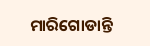ମାରିଗୋଡାନ୍ତି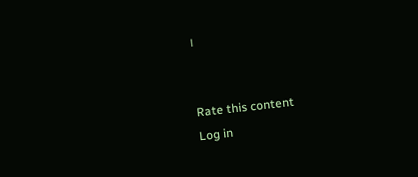।


Rate this content
Log in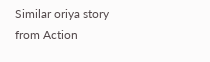Similar oriya story from Action